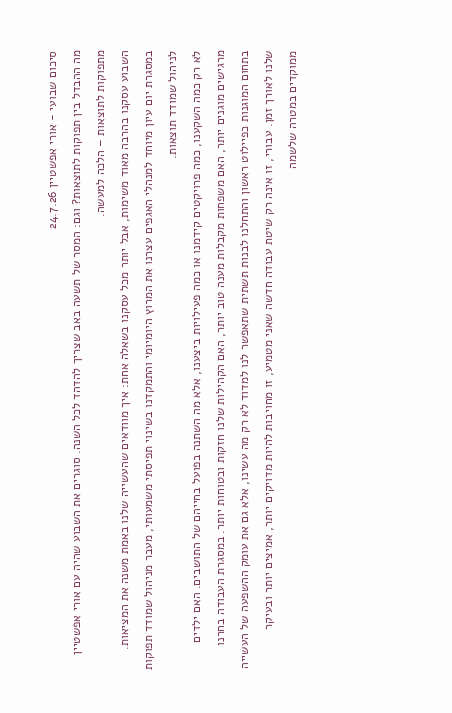סיכום שבועי - אורי אפשטיין 24.7.26
מה ההבדל בין תפוקות לתוצאות? וגם: המסר של תשעה באב שצריך להדהד לכל השנה. סוגרים את השבוע שהיה עם אורי אפשטיין
מתפוקות לתוצאות – הלכה למעשה.
השבוע עסקנו בהרבה מאוד משימות, אבל יותר מכל עסקנו בשאלה אחת: איך מוודאים שהעשייה שלנו באמת משנה את המציאות. במסגרת יום עיון מיוחד למנהלי האגפים עצרנו את המרוץ היומיומי והתמקדנו בשינוי תפיסתי משמעותי, מעבר מניהול שמודד תפוקות לניהול שמודד תוצאות.
לא רק כמה השקענו, כמה פרויקטים קידמנו או כמה פעילויות ביצענו, אלא מה השתנה בפועל בחייהם של התושבים. האם ילדים מרגישים מוגנים יותר, האם משפחות מקבלות מענה טוב יותר, האם הקהילות שלנו חזקות ובטוחות יותר. במסגרת העבודה בחרנו בתחום המוגנות כפיילוט ראשון והתחלנו לבנות תשתית שתאפשר לנו למדוד לא רק מה עשינו, אלא גם את עומק ההשפעה של העשייה שלנו לאורך זמן. עבורי, זו אינה רק שיטת עבודה חדשה שאני מטמיע, זו מחויבות להיות מדויקים יותר, אמיצים יותר ובעיקר ממוקדים במטרה שלשמה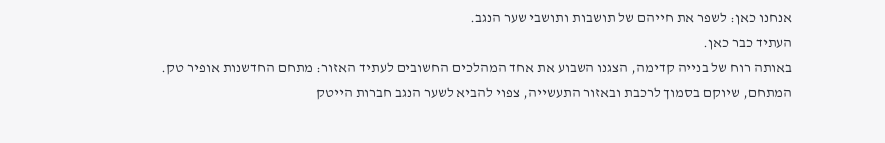אנחנו כאן: לשפר את חייהם של תושבות ותושבי שער הנגב.
העתיד כבר כאן.
באותה רוח של בנייה קדימה, הצגנו השבוע את אחד המהלכים החשובים לעתיד האזור: מתחם החדשנות אופיר טק. המתחם, שיוקם בסמוך לרכבת ובאזור התעשייה, צפוי להביא לשער הנגב חברות הייטק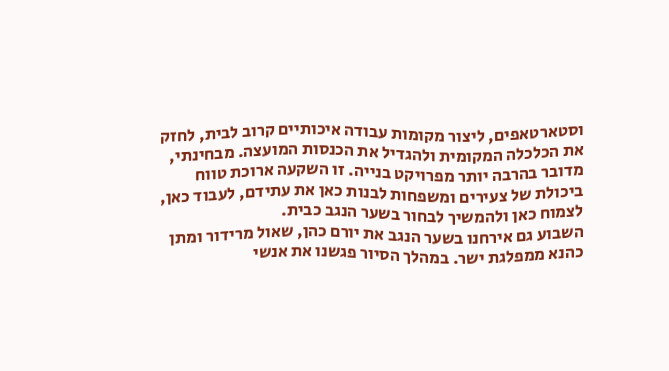וסטארטאפים, ליצור מקומות עבודה איכותיים קרוב לבית, לחזק את הכלכלה המקומית ולהגדיל את הכנסות המועצה. מבחינתי, מדובר בהרבה יותר מפרויקט בנייה. זו השקעה ארוכת טווח ביכולת של צעירים ומשפחות לבנות כאן את עתידם, לעבוד כאן, לצמוח כאן ולהמשיך לבחור בשער הנגב כבית.
השבוע גם אירחנו בשער הנגב את יורם כהן, שאול מרידור ומתן כהנא ממפלגת ישר. במהלך הסיור פגשנו את אנשי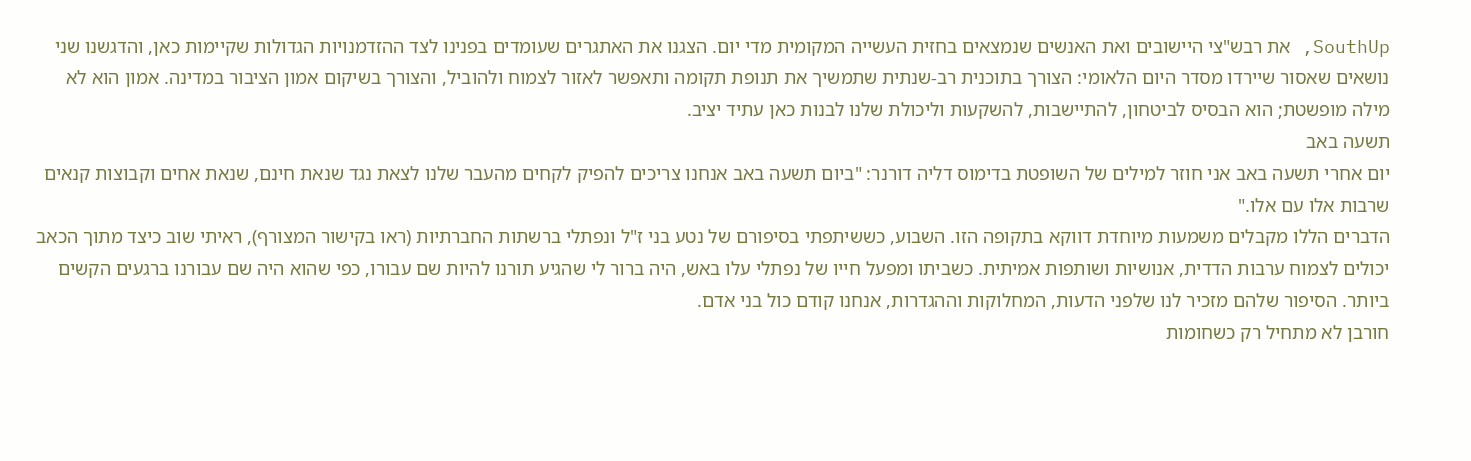SouthUp, את רבש"צי היישובים ואת האנשים שנמצאים בחזית העשייה המקומית מדי יום. הצגנו את האתגרים שעומדים בפנינו לצד ההזדמנויות הגדולות שקיימות כאן, והדגשנו שני נושאים שאסור שיירדו מסדר היום הלאומי: הצורך בתוכנית רב-שנתית שתמשיך את תנופת תקומה ותאפשר לאזור לצמוח ולהוביל, והצורך בשיקום אמון הציבור במדינה. אמון הוא לא מילה מופשטת; הוא הבסיס לביטחון, להתיישבות, להשקעות וליכולת שלנו לבנות כאן עתיד יציב.
תשעה באב
יום אחרי תשעה באב אני חוזר למילים של השופטת בדימוס דליה דורנר: "ביום תשעה באב אנחנו צריכים להפיק לקחים מהעבר שלנו לצאת נגד שנאת חינם, שנאת אחים וקבוצות קנאים שרבות אלו עם אלו."
הדברים הללו מקבלים משמעות מיוחדת דווקא בתקופה הזו. השבוע, כששיתפתי בסיפורם של נטע בני ז"ל ונפתלי ברשתות החברתיות (ראו בקישור המצורף), ראיתי שוב כיצד מתוך הכאב יכולים לצמוח ערבות הדדית, אנושיות ושותפות אמיתית. כשביתו ומפעל חייו של נפתלי עלו באש, היה ברור לי שהגיע תורנו להיות שם עבורו, כפי שהוא היה שם עבורנו ברגעים הקשים ביותר. הסיפור שלהם מזכיר לנו שלפני הדעות, המחלוקות וההגדרות, אנחנו קודם כול בני אדם.
חורבן לא מתחיל רק כשחומות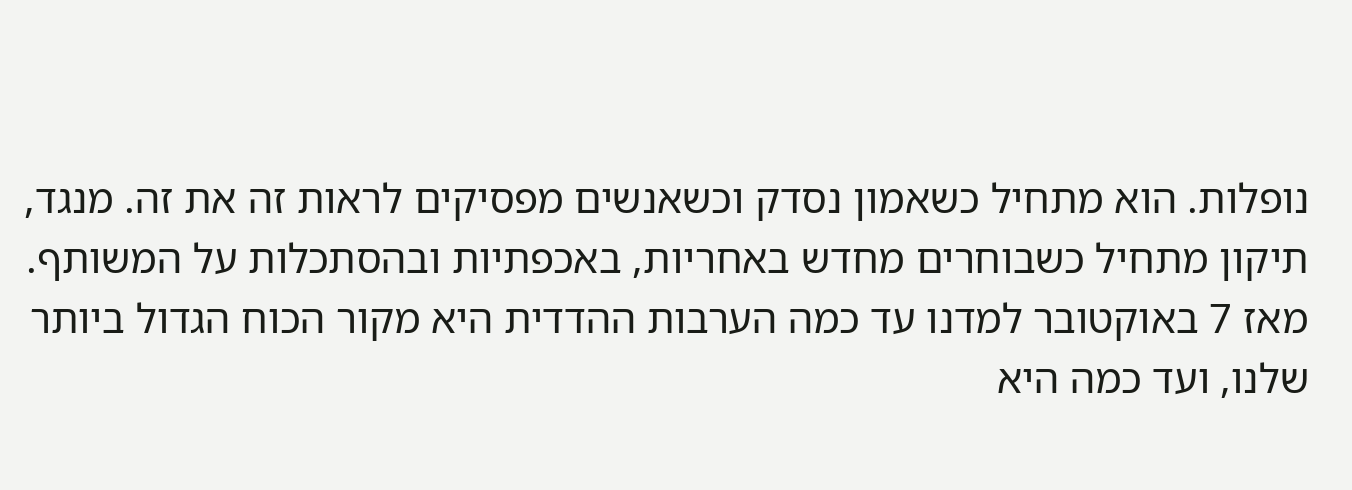נופלות. הוא מתחיל כשאמון נסדק וכשאנשים מפסיקים לראות זה את זה. מנגד, תיקון מתחיל כשבוחרים מחדש באחריות, באכפתיות ובהסתכלות על המשותף. מאז 7 באוקטובר למדנו עד כמה הערבות ההדדית היא מקור הכוח הגדול ביותר שלנו, ועד כמה היא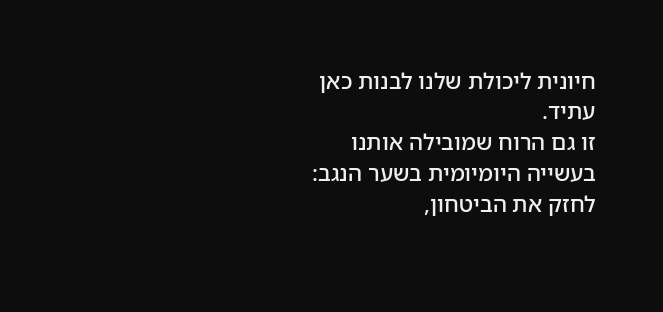חיונית ליכולת שלנו לבנות כאן עתיד.
זו גם הרוח שמובילה אותנו בעשייה היומיומית בשער הנגב: לחזק את הביטחון,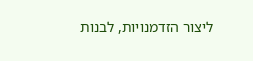ליצור הזדמנויות, לבנות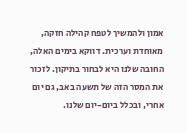אמון ולהמשיך לטפח קהילה חזקה, מאוחדת וערכית. דווקא בימים האלה, החובה שלנו היא לבחור בתיקון. לזכור את המסר הזה של תשעה באב, גם יום אחרי, ובכלל ביום-יום שלנו.